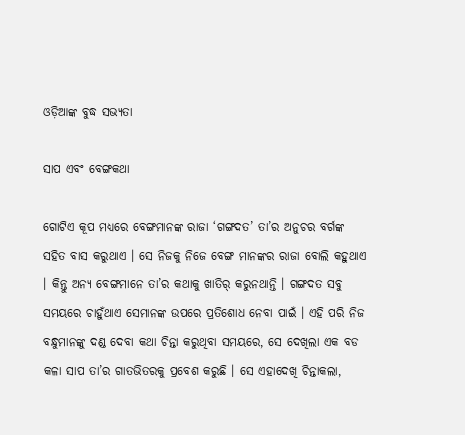ଓଡ଼ିଆଙ୍କ ବୁଦ୍ଧ ସଭ୍ୟତା

ସାପ ଏବଂ ବେଙ୍ଗକଥା

ଗୋଟିଏ କୂପ ମଧ୍ୟରେ ବେଙ୍ଗମାନଙ୍କ ରାଜା ‘ଗଙ୍ଗଦତ’ ତା’ର ଅନୁଚର ବର୍ଗଙ୍କ ସହିତ ବାସ କରୁଥାଏ । ସେ ନିଜକୁ ନିଜେ ବେଙ୍ଗ ମାନଙ୍କର ରାଜା ବୋଲି କହୁଥାଏ । କିନ୍ତୁ ଅନ୍ୟ ବେଙ୍ଗମାନେ ତା’ର କଥାକୁ ଖାତିର୍ କରୁନଥାନ୍ତି । ଗଙ୍ଗଦତ ସବୁ ସମୟରେ ଚାହୁଁଥାଏ ସେମାନଙ୍କ ଉପରେ ପ୍ରତିଶୋଧ ନେବା ପାଇଁ । ଏହି ପରି ନିଜ ବନ୍ଧୁମାନଙ୍କୁ ଦଣ୍ଡ ଦେବା କଥା ଚିନ୍ତା କରୁଥିବା ସମୟରେ, ସେ ଦେଖିଲା ଏକ ବଡ କଳା ସାପ ତା’ର ଗାତଭିତରକୁ ପ୍ରବେଶ କରୁଛି । ସେ ଏହାଦେଖି ଚିନ୍ତାକଲା,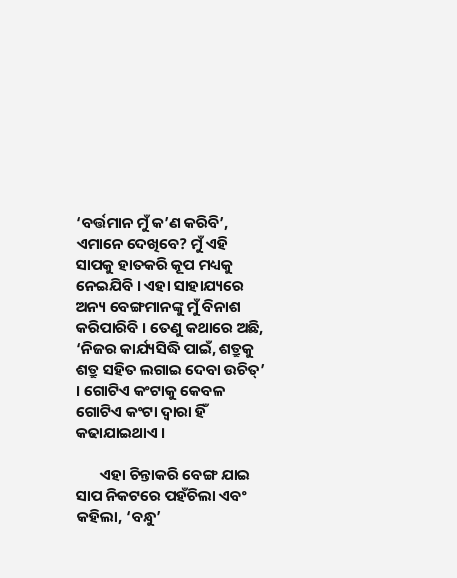‘ବର୍ତ୍ତମାନ ମୁଁ କ’ଣ କରିବି’, ଏମାନେ ଦେଖିବେ? ମୁଁ ଏହି ସାପକୁ ହାତକରି କୂପ ମଧ୍ୟକୁ ନେଇଯିବି । ଏହା ସାହାଯ୍ୟରେ ଅନ୍ୟ ବେଙ୍ଗମାନଙ୍କୁ ମୁଁ ବିନାଶ କରିପାରିବି । ତେଣୁ କଥାରେ ଅଛି, ‘ନିଜର କାର୍ଯ୍ୟସିଦ୍ଧି ପାଇଁ, ଶତ୍ରୁକୁ ଶତ୍ରୁ ସହିତ ଲଗାଇ ଦେବା ଉଚିତ୍’ । ଗୋଟିଏ କଂଟାକୁ କେବଳ ଗୋଟିଏ କଂଟା ଦ୍ୱାରା ହିଁ କଢାଯାଇଥାଏ ।

       ଏହା ଚିନ୍ତାକରି ବେଙ୍ଗ ଯାଇ ସାପ ନିକଟରେ ପହଁଚିଲା ଏବଂ କହିଲା, ‘ବନ୍ଧୁ’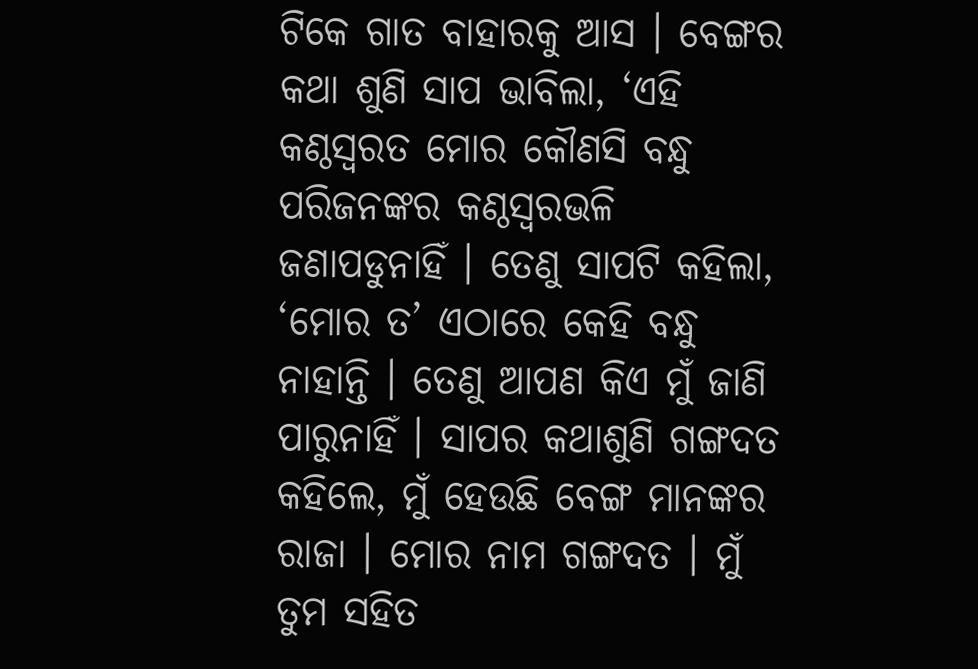ଟିକେ ଗାତ ବାହାରକୁ ଆସ । ବେଙ୍ଗର କଥା ଶୁଣି ସାପ ଭାବିଲା, ‘ଏହି କଣ୍ଠସ୍ୱରତ ମୋର କୌଣସି ବନ୍ଧୁ ପରିଜନଙ୍କର କଣ୍ଠସ୍ୱରଭଳି ଜଣାପଡୁନାହିଁ । ତେଣୁ ସାପଟି କହିଲା, ‘ମୋର ତ’ ଏଠାରେ କେହି ବନ୍ଧୁ ନାହାନ୍ତି । ତେଣୁ ଆପଣ କିଏ ମୁଁ ଜାଣି ପାରୁନାହିଁ । ସାପର କଥାଶୁଣି ଗଙ୍ଗଦତ କହିଲେ, ମୁଁ ହେଉଛି ବେଙ୍ଗ ମାନଙ୍କର ରାଜା । ମୋର ନାମ ଗଙ୍ଗଦତ । ମୁଁ ତୁମ ସହିତ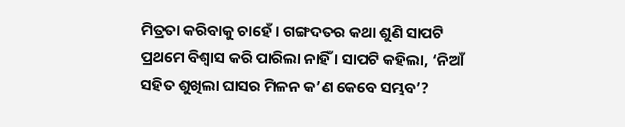ମିତ୍ରତା କରିବାକୁ ଚାହେଁ । ଗଙ୍ଗଦତର କଥା ଶୁଣି ସାପଟି ପ୍ରଥମେ ବିଶ୍ୱାସ କରି ପାରିଲା ନାହିଁ । ସାପଟି କହିଲା, ‘ନିଆଁ ସହିତ ଶୁଖିଲା ଘାସର ମିଳନ କ’ଣ କେବେ ସମ୍ଭବ’?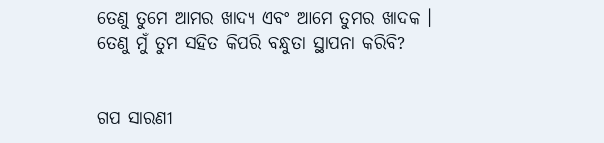ତେଣୁ ତୁମେ ଆମର ଖାଦ୍ୟ ଏବଂ ଆମେ ତୁମର ଖାଦକ । ତେଣୁ ମୁଁ ତୁମ ସହିତ କିପରି ବନ୍ଧୁତା ସ୍ଥାପନା କରିବି?


ଗପ ସାରଣୀ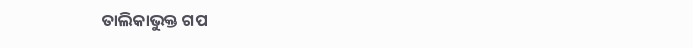ତାଲିକାଭୁକ୍ତ ଗପ